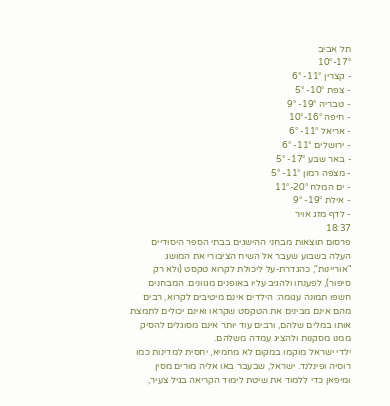תל אביב
17°-10°
- קצרין 11°- 6°
- צפת 10°- 5°
- טבריה 19°- 9°
- חיפה 16°-10°
- אריאל 11°- 6°
- ירושלים 11°- 6°
- באר שבע 17°- 5°
- מצפה רמון 11°- 5°
- ים המלח 20°-11°
- אילת 19°- 9°
- לדף מזג אויר
18:37
פרסום תוצאות מבחני ההישגים בבתי הספר היסודיים העלה בשבוע שעבר אל השיח הציבורי את המושג "אוריינות", כהגדרת-על ליכולת לקרוא טקסט (ולא רק סיפור), לפענחו ולהגיב עליו באופנים מגוונים. המבחנים חשפו תמונה עגומה: הילדים אינם מיטיבים לקרוא, רבים מהם אינם מבינים את הטקסט שקראו ואינם יכולים לתמצת אותו במלים שלהם, ורבים עוד יותר אינם מסוגלים להסיק ממנו מסקנות ולהציג עמדה משלהם.
ילדי ישראל מוקמו במקום לא מחמיא, יחסית למדינות כמו רוסיה ופינלנד. ישראל, שבעבר באו אליה מורים מסין ומיפאן כדי ללמוד את שיטת לימוד הקריאה בגיל צעיר,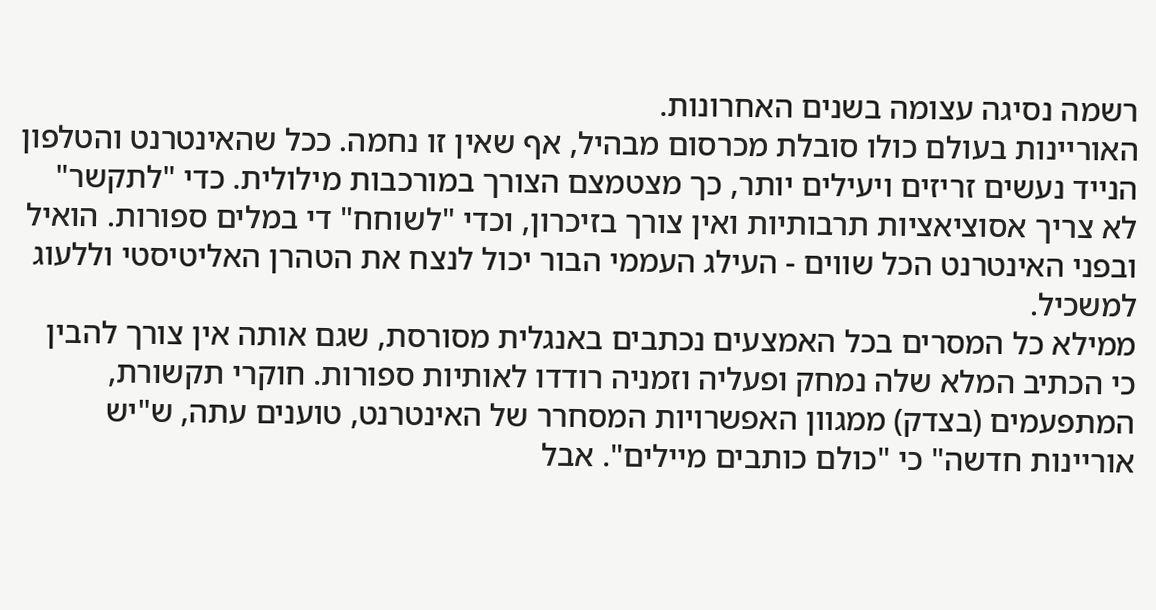רשמה נסיגה עצומה בשנים האחרונות.
האוריינות בעולם כולו סובלת מכרסום מבהיל, אף שאין זו נחמה. ככל שהאינטרנט והטלפון הנייד נעשים זריזים ויעילים יותר, כך מצטמצם הצורך במורכבות מילולית. כדי "לתקשר" לא צריך אסוציאציות תרבותיות ואין צורך בזיכרון, וכדי "לשוחח" די במלים ספורות. הואיל ובפני האינטרנט הכל שווים - העילג העממי הבור יכול לנצח את הטהרן האליטיסטי וללעוג למשכיל.
ממילא כל המסרים בכל האמצעים נכתבים באנגלית מסורסת, שגם אותה אין צורך להבין כי הכתיב המלא שלה נמחק ופעליה וזמניה רודדו לאותיות ספורות. חוקרי תקשורת, המתפעמים (בצדק) ממגוון האפשרויות המסחרר של האינטרנט, טוענים עתה, ש"יש אוריינות חדשה" כי "כולם כותבים מיילים". אבל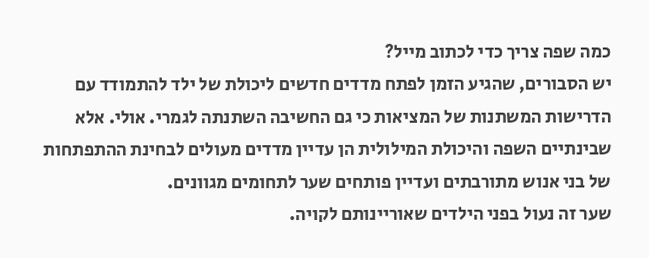כמה שפה צריך כדי לכתוב מייל?
יש הסבורים, שהגיע הזמן לפתח מדדים חדשים ליכולת של ילד להתמודד עם הדרישות המשתנות של המציאות כי גם החשיבה השתנתה לגמרי. אולי. אלא שבינתיים השפה והיכולת המילולית הן עדיין מדדים מעולים לבחינת ההתפתחות של בני אנוש מתורבתים ועדיין פותחים שער לתחומים מגוונים.
שער זה נעול בפני הילדים שאוריינותם לקויה.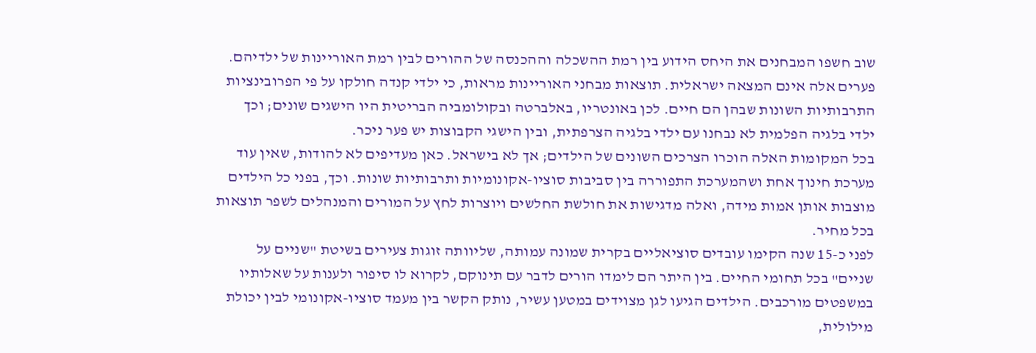שוב חשפו המבחנים את היחס הידוע בין רמת ההשכלה וההכנסה של ההורים לבין רמת האוריינות של ילדיהם. פערים אלה אינם המצאה ישראלית. תוצאות מבחני האוריינות מראות, כי ילדי קנדה חולקו על פי הפרובינציות התרבותיות השונות שבהן הם חיים. לכן באונטריו, באלברטה ובקולומביה הבריטית היו הישגים שונים; וכך ילדי בלגיה הפלמית לא נבחנו עם ילדי בלגיה הצרפתית, ובין הישגי הקבוצות יש פער ניכר.
בכל המקומות האלה הוכרו הצרכים השונים של הילדים; אך לא בישראל. כאן מעדיפים לא להודות, שאין עוד מערכת חינוך אחת ושהמערכת התפוררה בין סביבות סוציו-אקונומיות ותרבותיות שונות. וכך, בפני כל הילדים מוצבות אותן אמות מידה, ואלה מדגישות את חולשת החלשים ויוצרות לחץ על המורים והמנהלים לשפר תוצאות בכל מחיר.
לפני כ-15 שנה הקימו עובדים סוציאליים בקרית שמונה עמותה, שליוותה זוגות צעירים בשיטת "שניים על שניים" בכל תחומי החיים. בין היתר הם לימדו הורים לדבר עם תינוקם, לקרוא לו סיפור ולענות על שאלותיו במשפטים מורכבים. הילדים הגיעו לגן מצוידים במטען עשיר, נותק הקשר בין מעמד סוציו-אקונומי לבין יכולת מילולית,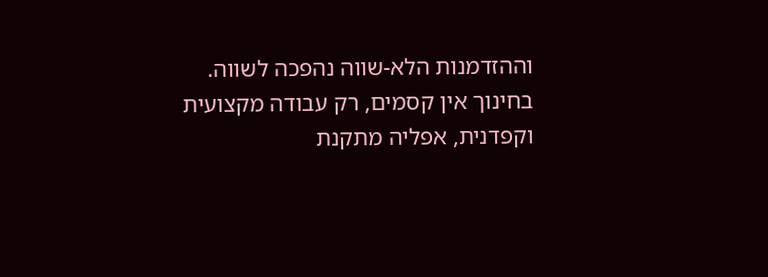וההזדמנות הלא-שווה נהפכה לשווה.
בחינוך אין קסמים, רק עבודה מקצועית וקפדנית, אפליה מתקנת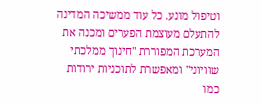וטיפול מונע. כל עוד ממשיכה המדינה להתעלם מעוצמת הפערים ומכנה את המערכת המפוררת "חינוך ממלכתי שוויוני" ומאפשרת לתוכניות ירודות כמו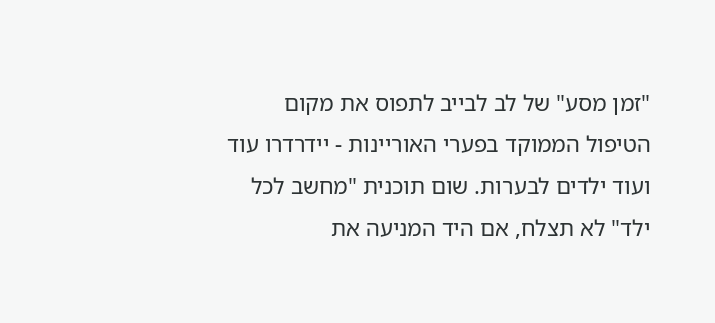"זמן מסע" של לב לבייב לתפוס את מקום הטיפול הממוקד בפערי האוריינות - יידרדרו עוד ועוד ילדים לבערות. שום תוכנית "מחשב לכל ילד" לא תצלח, אם היד המניעה את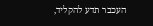העכבר תדע להקליד,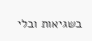בשגיאות ובלי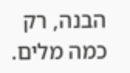הבנה, רק כמה מלים.